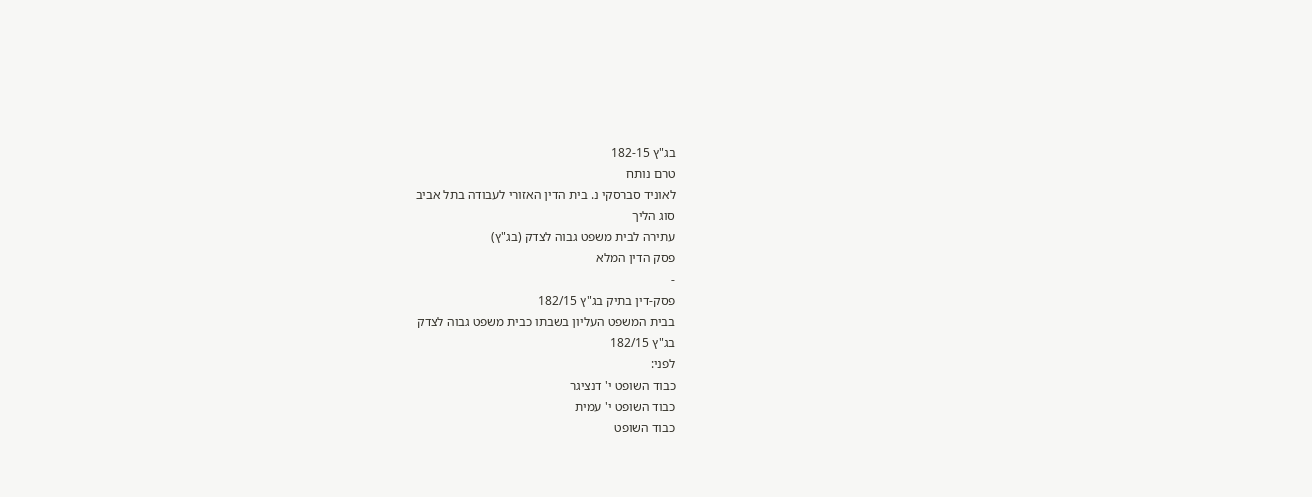בג"ץ 182-15
טרם נותח
לאוניד סברסקי נ. בית הדין האזורי לעבודה בתל אביב
סוג הליך
עתירה לבית משפט גבוה לצדק (בג"ץ)
פסק הדין המלא
-
פסק-דין בתיק בג"ץ 182/15
בבית המשפט העליון בשבתו כבית משפט גבוה לצדק
בג"ץ 182/15
לפני:
כבוד השופט י' דנציגר
כבוד השופט י' עמית
כבוד השופט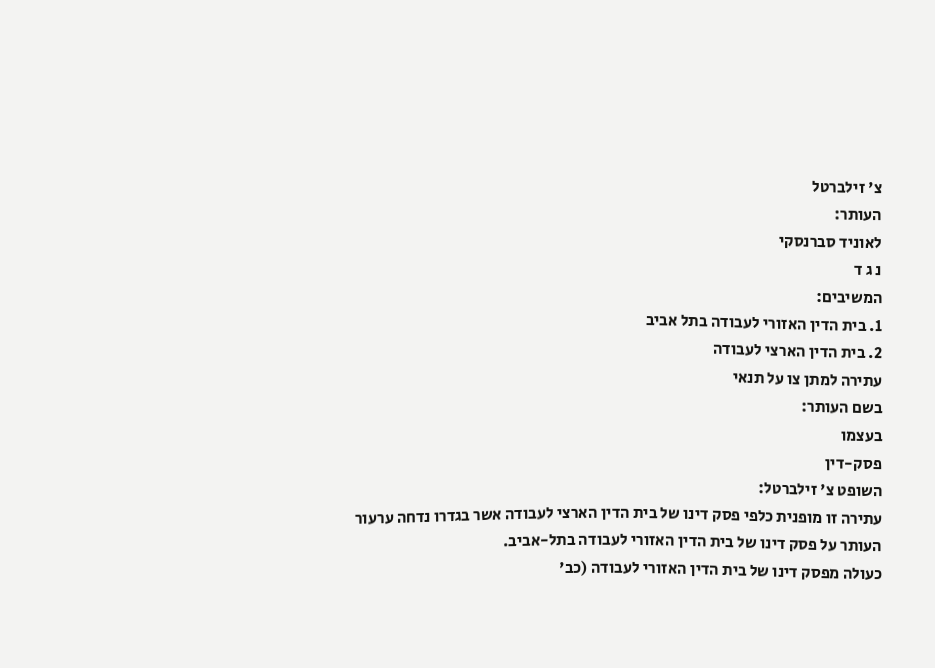צ' זילברטל
העותר:
לאוניד סברנסקי
נ ג ד
המשיבים:
1. בית הדין האזורי לעבודה בתל אביב
2. בית הדין הארצי לעבודה
עתירה למתן צו על תנאי
בשם העותר:
בעצמו
פסק-דין
השופט צ' זילברטל:
עתירה זו מופנית כלפי פסק דינו של בית הדין הארצי לעבודה אשר בגדרו נדחה ערעור העותר על פסק דינו של בית הדין האזורי לעבודה בתל-אביב.
כעולה מפסק דינו של בית הדין האזורי לעבודה (כב'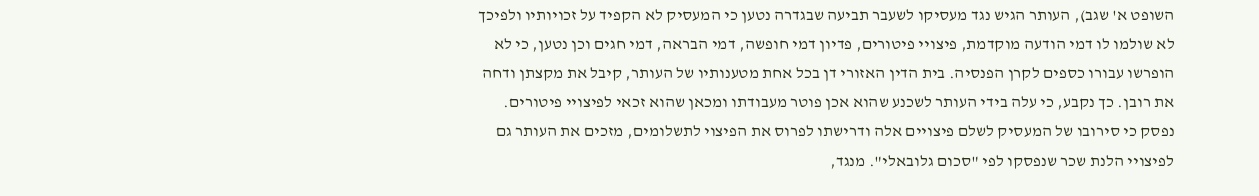השופט א' שגב), העותר הגיש נגד מעסיקו לשעבר תביעה שבגדרה נטען כי המעסיק לא הקפיד על זכויותיו ולפיכך לא שולמו לו דמי הודעה מוקדמת, פיצויי פיטורים, פדיון דמי חופשה, דמי הבראה, דמי חגים וכן נטען, כי לא הופרשו עבורו כספים לקרן הפנסיה. בית הדין האזורי דן בכל אחת מטענותיו של העותר, קיבל את מקצתן ודחה את רובן. כך נקבע, כי עלה בידי העותר לשכנע שהוא אכן פוטר מעבודתו ומכאן שהוא זכאי לפיצויי פיטורים. נפסק כי סירובו של המעסיק לשלם פיצויים אלה ודרישתו לפרוס את הפיצוי לתשלומים, מזכים את העותר גם לפיצויי הלנת שכר שנפסקו לפי "סכום גלובאלי". מנגד,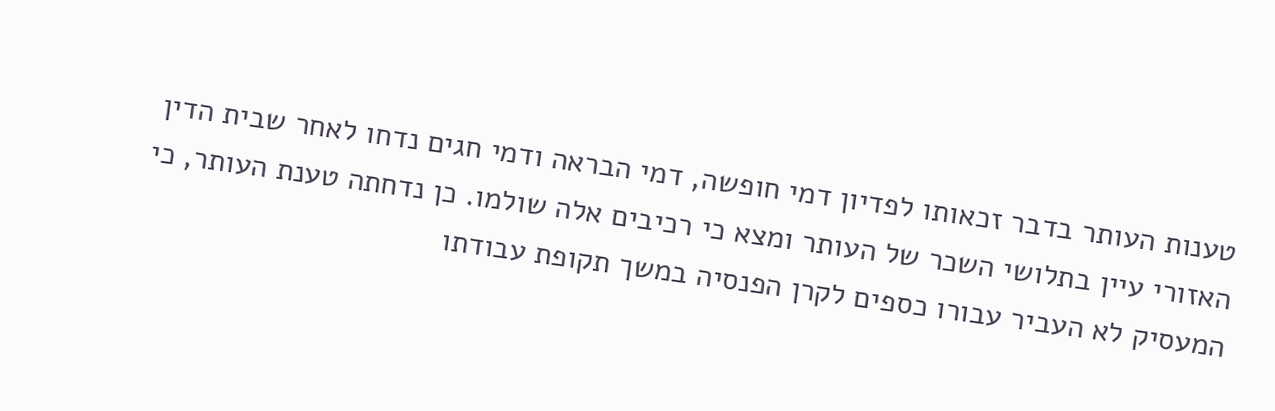טענות העותר בדבר זכאותו לפדיון דמי חופשה, דמי הבראה ודמי חגים נדחו לאחר שבית הדין האזורי עיין בתלושי השכר של העותר ומצא כי רכיבים אלה שולמו. כן נדחתה טענת העותר, כי המעסיק לא העביר עבורו כספים לקרן הפנסיה במשך תקופת עבודתו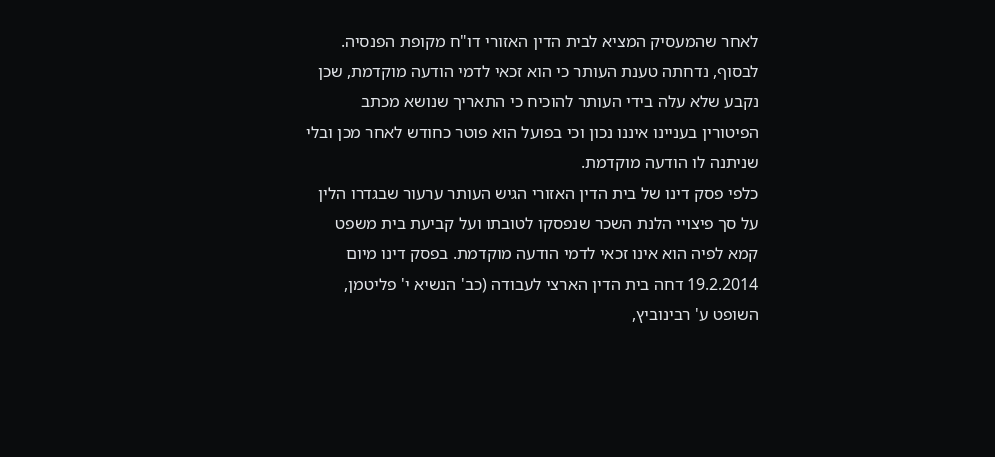לאחר שהמעסיק המציא לבית הדין האזורי דו"ח מקופת הפנסיה. לבסוף, נדחתה טענת העותר כי הוא זכאי לדמי הודעה מוקדמת, שכן נקבע שלא עלה בידי העותר להוכיח כי התאריך שנושא מכתב הפיטורין בעניינו איננו נכון וכי בפועל הוא פוטר כחודש לאחר מכן ובלי שניתנה לו הודעה מוקדמת.
כלפי פסק דינו של בית הדין האזורי הגיש העותר ערעור שבגדרו הלין על סך פיצויי הלנת השכר שנפסקו לטובתו ועל קביעת בית משפט קמא לפיה הוא אינו זכאי לדמי הודעה מוקדמת. בפסק דינו מיום 19.2.2014 דחה בית הדין הארצי לעבודה (כב' הנשיא י' פליטמן, השופט ע' רבינוביץ,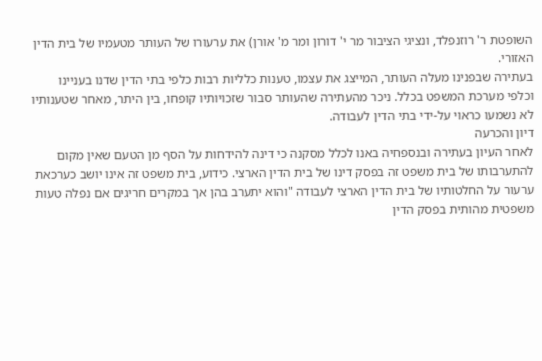השופטת ר' רוזנפלד, ונציגי הציבור מר י' דורון ומר מ' אורן) את ערעורו של העותר מטעמיו של בית הדין האזורי.
בעתירה שבפנינו מעלה העותר, המייצג את עצמו, טענות כלליות רבות כלפי בתי הדין שדנו בעניינו וכלפי מערכת המשפט בכלל. ניכר מהעתירה שהעותר סבור שזכויותיו קופחו, בין היתר, מאחר שטענותיו לא נשמעו כראוי על-ידי בתי הדין לעבודה.
דיון והכרעה
לאחר העיון בעתירה ובנספחיה באנו לכלל מסקנה כי דינה להידחות על הסף מן הטעם שאין מקום להתערבותו של בית משפט זה בפסק דינו של בית הדין הארצי. כידוע, בית משפט זה אינו יושב כערכאת ערעור על החלטותיו של בית הדין הארצי לעבודה "והוא יתערב בהן אך במקרים חריגים אם נפלה טעות משפטית מהותית בפסק הדין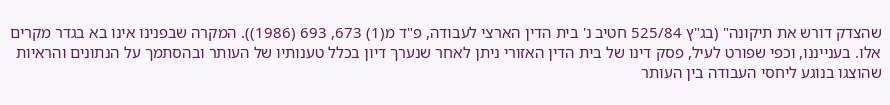שהצדק דורש את תיקונה" (בג"ץ 525/84 חטיב נ' בית הדין הארצי לעבודה, פ"ד מ(1) 673, 693 (1986)). המקרה שבפנינו אינו בא בגדר מקרים אלו. בענייננו, וכפי שפורט לעיל, פסק דינו של בית הדין האזורי ניתן לאחר שנערך דיון בכלל טענותיו של העותר ובהסתמך על הנתונים והראיות שהוצגו בנוגע ליחסי העבודה בין העותר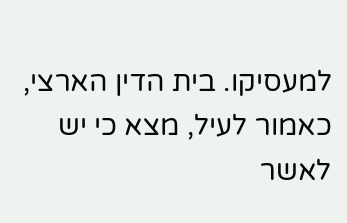למעסיקו. בית הדין הארצי, כאמור לעיל, מצא כי יש לאשר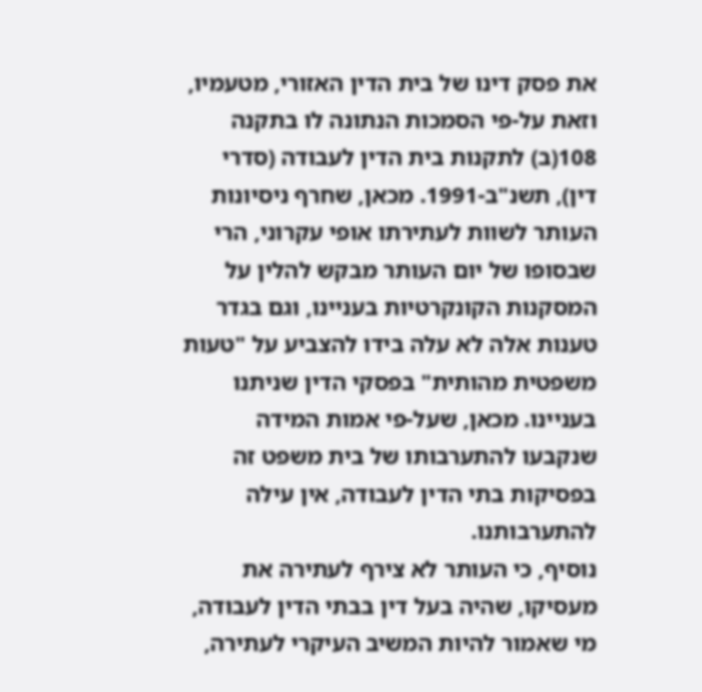את פסק דינו של בית הדין האזורי, מטעמיו, וזאת על-פי הסמכות הנתונה לו בתקנה 108(ב) לתקנות בית הדין לעבודה (סדרי דין), תשנ"ב-1991. מכאן, שחרף ניסיונות העותר לשוות לעתירתו אופי עקרוני, הרי שבסופו של יום העותר מבקש להלין על המסקנות הקונקרטיות בעניינו, וגם בגדר טענות אלה לא עלה בידו להצביע על "טעות משפטית מהותית" בפסקי הדין שניתנו בעניינו. מכאן, שעל-פי אמות המידה שנקבעו להתערבותו של בית משפט זה בפסיקות בתי הדין לעבודה, אין עילה להתערבותנו.
נוסיף, כי העותר לא צירף לעתירה את מעסיקו, שהיה בעל דין בבתי הדין לעבודה, מי שאמור להיות המשיב העיקרי לעתירה,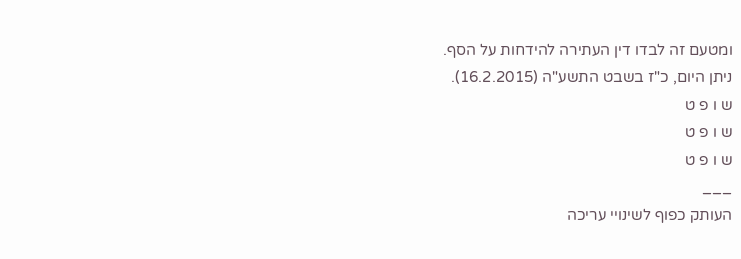ומטעם זה לבדו דין העתירה להידחות על הסף.
ניתן היום, כ"ז בשבט התשע"ה (16.2.2015).
ש ו פ ט
ש ו פ ט
ש ו פ ט
___
העותק כפוף לשינויי עריכה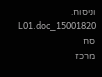וניסוח. 15001820_L01.doc סח
מרכז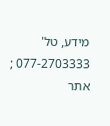מידע, טל' 077-2703333 ; אתר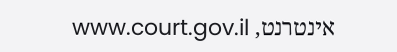אינטרנט, www.court.gov.il